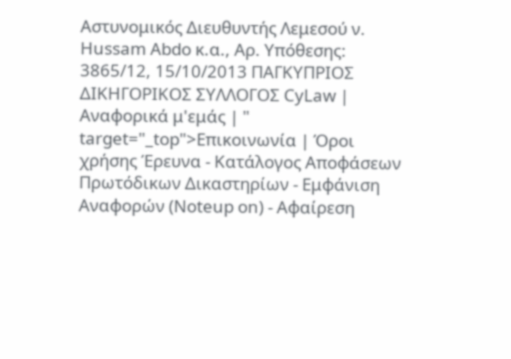Αστυνομικός Διευθυντής Λεμεσού ν. Hussam Abdo κ.α., Αρ. Υπόθεσης: 3865/12, 15/10/2013 ΠΑΓΚΥΠΡΙΟΣ ΔΙΚΗΓΟΡΙΚΟΣ ΣΥΛΛΟΓΟΣ CyLaw | Αναφορικά μ'εμάς | " target="_top">Επικοινωνία | Όροι χρήσης Έρευνα - Κατάλογος Αποφάσεων Πρωτόδικων Δικαστηρίων - Εμφάνιση Αναφορών (Noteup on) - Αφαίρεση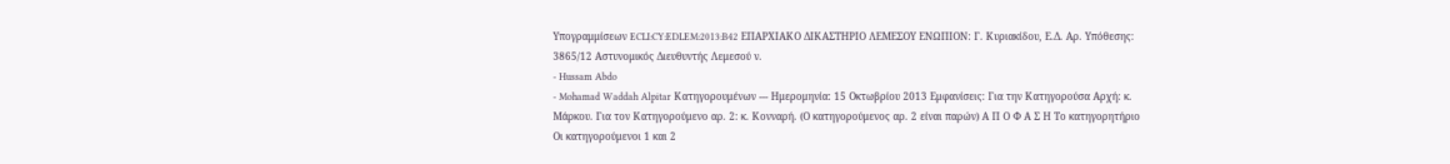Υπογραμμίσεων ECLI:CY:EDLEM:2013:B42 ΕΠΑΡΧΙΑΚΟ ΔΙΚΑΣΤΗΡΙΟ ΛΕΜΕΣΟΥ ΕΝΩΠΙΟΝ: Γ. Κυριακίδου, Ε.Δ. Αρ. Υπόθεσης: 3865/12 Αστυνομικός Διευθυντής Λεμεσού ν.
- Hussam Abdo
- Mohamad Waddah Alpitar Κατηγορουμένων --- Ημερομηνία: 15 Οκτωβρίου 2013 Εμφανίσεις: Για την Κατηγορούσα Αρχή: κ. Μάρκου. Για τον Κατηγορούμενο αρ. 2: κ. Κονναρή. (Ο κατηγορούμενος αρ. 2 είναι παρών) Α Π Ο Φ Α Σ Η Το κατηγορητήριο Οι κατηγορούμενοι 1 και 2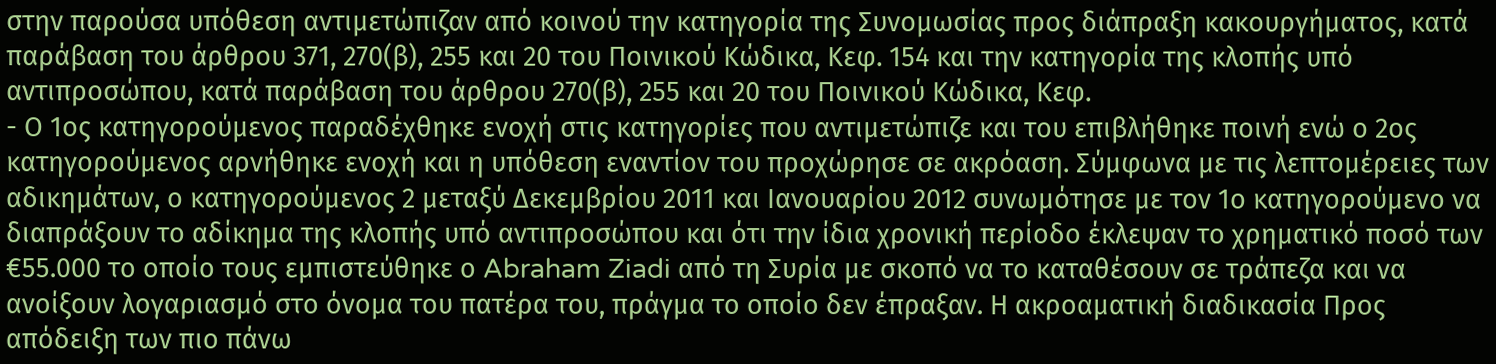στην παρούσα υπόθεση αντιμετώπιζαν από κοινού την κατηγορία της Συνομωσίας προς διάπραξη κακουργήματος, κατά παράβαση του άρθρου 371, 270(β), 255 και 20 του Ποινικού Κώδικα, Κεφ. 154 και την κατηγορία της κλοπής υπό αντιπροσώπου, κατά παράβαση του άρθρου 270(β), 255 και 20 του Ποινικού Κώδικα, Κεφ.
- Ο 1ος κατηγορούμενος παραδέχθηκε ενοχή στις κατηγορίες που αντιμετώπιζε και του επιβλήθηκε ποινή ενώ ο 2ος κατηγορούμενος αρνήθηκε ενοχή και η υπόθεση εναντίον του προχώρησε σε ακρόαση. Σύμφωνα με τις λεπτομέρειες των αδικημάτων, ο κατηγορούμενος 2 μεταξύ Δεκεμβρίου 2011 και Ιανουαρίου 2012 συνωμότησε με τον 1ο κατηγορούμενο να διαπράξουν το αδίκημα της κλοπής υπό αντιπροσώπου και ότι την ίδια χρονική περίοδο έκλεψαν το χρηματικό ποσό των €55.000 το οποίο τους εμπιστεύθηκε ο Abraham Ziadi από τη Συρία με σκοπό να το καταθέσουν σε τράπεζα και να ανοίξουν λογαριασμό στο όνομα του πατέρα του, πράγμα το οποίο δεν έπραξαν. Η ακροαματική διαδικασία Προς απόδειξη των πιο πάνω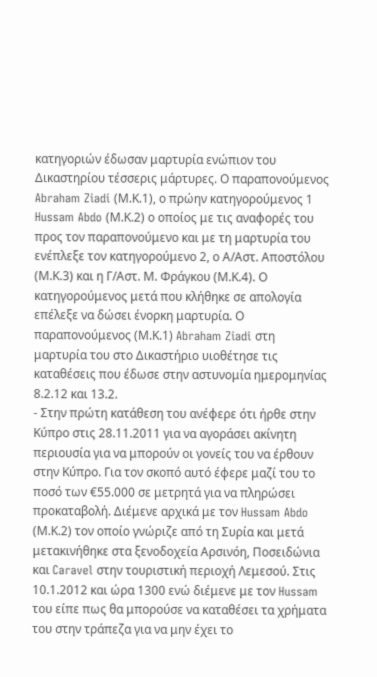κατηγοριών έδωσαν μαρτυρία ενώπιον του Δικαστηρίου τέσσερις μάρτυρες. Ο παραπονούμενος Abraham Ziadi (Μ.Κ.1), ο πρώην κατηγορούμενος 1 Hussam Abdo (Μ.Κ.2) ο οποίος με τις αναφορές του προς τον παραπονούμενο και με τη μαρτυρία του ενέπλεξε τον κατηγορούμενο 2, ο Α/Αστ. Αποστόλου (Μ.Κ.3) και η Γ/Αστ. Μ. Φράγκου (Μ.Κ.4). Ο κατηγορούμενος μετά που κλήθηκε σε απολογία επέλεξε να δώσει ένορκη μαρτυρία. Ο παραπονούμενος (Μ.Κ.1) Abraham Ziadi στη μαρτυρία του στο Δικαστήριο υιοθέτησε τις καταθέσεις που έδωσε στην αστυνομία ημερομηνίας 8.2.12 και 13.2.
- Στην πρώτη κατάθεση του ανέφερε ότι ήρθε στην Κύπρο στις 28.11.2011 για να αγοράσει ακίνητη περιουσία για να μπορούν οι γονείς του να έρθουν στην Κύπρο. Για τον σκοπό αυτό έφερε μαζί του το ποσό των €55.000 σε μετρητά για να πληρώσει προκαταβολή. Διέμενε αρχικά με τον Hussam Abdo (Μ.Κ.2) τον οποίο γνώριζε από τη Συρία και μετά μετακινήθηκε στα ξενοδοχεία Αρσινόη, Ποσειδώνια και Caravel στην τουριστική περιοχή Λεμεσού. Στις 10.1.2012 και ώρα 1300 ενώ διέμενε με τον Hussam του είπε πως θα μπορούσε να καταθέσει τα χρήματα του στην τράπεζα για να μην έχει το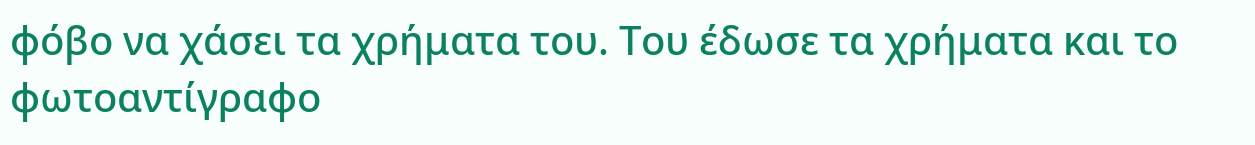φόβο να χάσει τα χρήματα του. Του έδωσε τα χρήματα και το φωτοαντίγραφο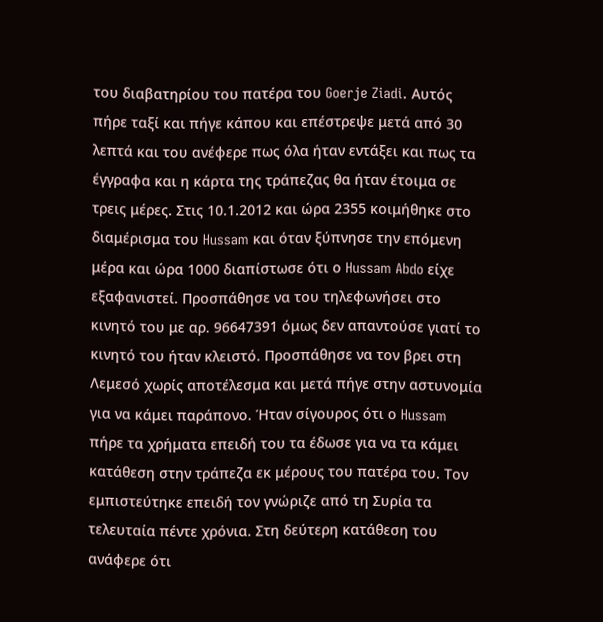του διαβατηρίου του πατέρα του Goerje Ziadi. Αυτός πήρε ταξί και πήγε κάπου και επέστρεψε μετά από 30 λεπτά και του ανέφερε πως όλα ήταν εντάξει και πως τα έγγραφα και η κάρτα της τράπεζας θα ήταν έτοιμα σε τρεις μέρες. Στις 10.1.2012 και ώρα 2355 κοιμήθηκε στο διαμέρισμα του Hussam και όταν ξύπνησε την επόμενη μέρα και ώρα 1000 διαπίστωσε ότι ο Hussam Abdo είχε εξαφανιστεί. Προσπάθησε να του τηλεφωνήσει στο κινητό του με αρ. 96647391 όμως δεν απαντούσε γιατί το κινητό του ήταν κλειστό. Προσπάθησε να τον βρει στη Λεμεσό χωρίς αποτέλεσμα και μετά πήγε στην αστυνομία για να κάμει παράπονο. Ήταν σίγουρος ότι ο Hussam πήρε τα χρήματα επειδή του τα έδωσε για να τα κάμει κατάθεση στην τράπεζα εκ μέρους του πατέρα του. Τον εμπιστεύτηκε επειδή τον γνώριζε από τη Συρία τα τελευταία πέντε χρόνια. Στη δεύτερη κατάθεση του ανάφερε ότι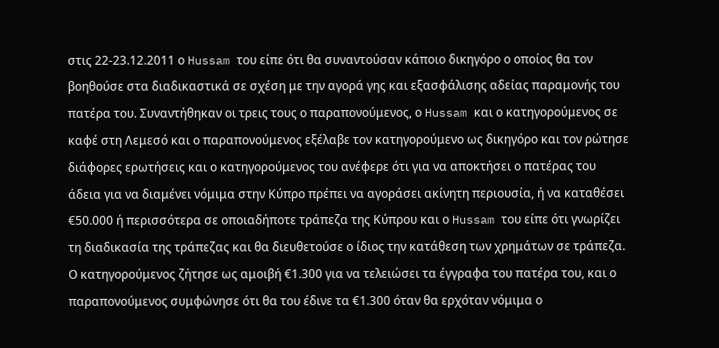στις 22-23.12.2011 ο Hussam του είπε ότι θα συναντούσαν κάποιο δικηγόρο ο οποίος θα τον βοηθούσε στα διαδικαστικά σε σχέση με την αγορά γης και εξασφάλισης αδείας παραμονής του πατέρα του. Συναντήθηκαν οι τρεις τους ο παραπονούμενος, ο Hussam και ο κατηγορούμενος σε καφέ στη Λεμεσό και ο παραπονούμενος εξέλαβε τον κατηγορούμενο ως δικηγόρο και τον ρώτησε διάφορες ερωτήσεις και ο κατηγορούμενος του ανέφερε ότι για να αποκτήσει ο πατέρας του άδεια για να διαμένει νόμιμα στην Κύπρο πρέπει να αγοράσει ακίνητη περιουσία, ή να καταθέσει €50.000 ή περισσότερα σε οποιαδήποτε τράπεζα της Κύπρου και ο Hussam του είπε ότι γνωρίζει τη διαδικασία της τράπεζας και θα διευθετούσε ο ίδιος την κατάθεση των χρημάτων σε τράπεζα. Ο κατηγορούμενος ζήτησε ως αμοιβή €1.300 για να τελειώσει τα έγγραφα του πατέρα του, και ο παραπονούμενος συμφώνησε ότι θα του έδινε τα €1.300 όταν θα ερχόταν νόμιμα ο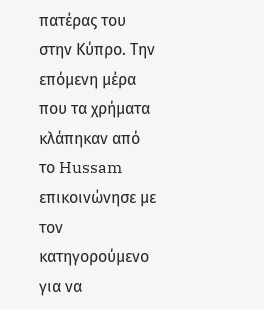πατέρας του στην Κύπρο. Την επόμενη μέρα που τα χρήματα κλάπηκαν από το Hussam επικοινώνησε με τον κατηγορούμενο για να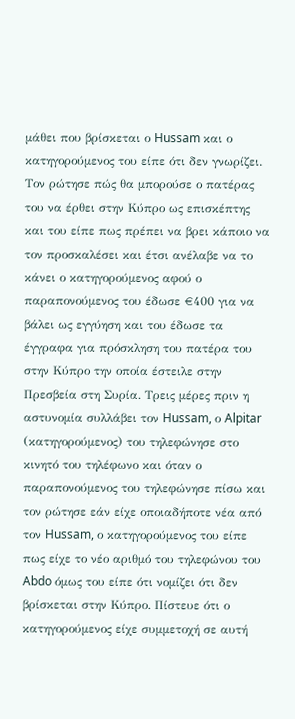μάθει που βρίσκεται ο Hussam και ο κατηγορούμενος του είπε ότι δεν γνωρίζει. Τον ρώτησε πώς θα μπορούσε ο πατέρας του να έρθει στην Κύπρο ως επισκέπτης και του είπε πως πρέπει να βρει κάποιο να τον προσκαλέσει και έτσι ανέλαβε να το κάνει ο κατηγορούμενος αφού ο παραπονούμενος του έδωσε €400 για να βάλει ως εγγύηση και του έδωσε τα έγγραφα για πρόσκληση του πατέρα του στην Κύπρο την οποία έστειλε στην Πρεσβεία στη Συρία. Τρεις μέρες πριν η αστυνομία συλλάβει τον Hussam, ο Alpitar (κατηγορούμενος) του τηλεφώνησε στο κινητό του τηλέφωνο και όταν ο παραπονούμενος του τηλεφώνησε πίσω και τον ρώτησε εάν είχε οποιαδήποτε νέα από τον Hussam, ο κατηγορούμενος του είπε πως είχε το νέο αριθμό του τηλεφώνου του Abdo όμως του είπε ότι νομίζει ότι δεν βρίσκεται στην Κύπρο. Πίστευε ότι ο κατηγορούμενος είχε συμμετοχή σε αυτή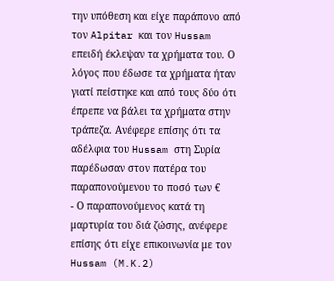την υπόθεση και είχε παράπονο από τον Alpitar και τον Hussam επειδή έκλεψαν τα χρήματα του. Ο λόγος που έδωσε τα χρήματα ήταν γιατί πείστηκε και από τους δύο ότι έπρεπε να βάλει τα χρήματα στην τράπεζα. Ανέφερε επίσης ότι τα αδέλφια του Hussam στη Συρία παρέδωσαν στον πατέρα του παραπονούμενου το ποσό των €
- Ο παραπονούμενος κατά τη μαρτυρία του διά ζώσης, ανέφερε επίσης ότι είχε επικοινωνία με τον Hussam (M.K.2)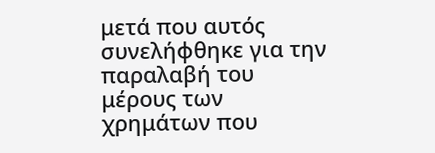μετά που αυτός συνελήφθηκε για την παραλαβή του μέρους των χρημάτων που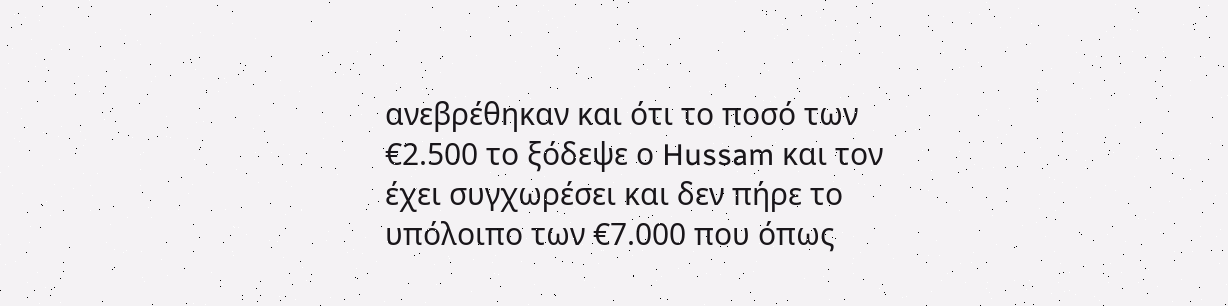ανεβρέθηκαν και ότι το ποσό των €2.500 το ξόδεψε ο Hussam και τον έχει συγχωρέσει και δεν πήρε το υπόλοιπο των €7.000 που όπως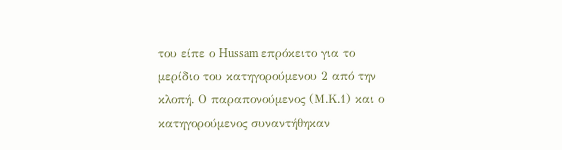του είπε ο Hussam επρόκειτο για το μερίδιο του κατηγορούμενου 2 από την κλοπή. Ο παραπονούμενος (Μ.Κ.1) και ο κατηγορούμενος συναντήθηκαν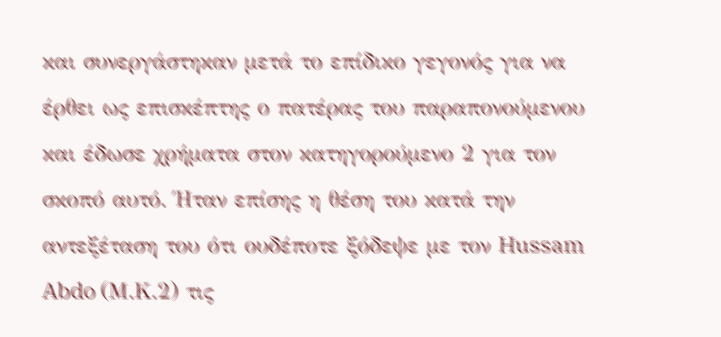και συνεργάστηκαν μετά το επίδικο γεγονός για να έρθει ως επισκέπτης ο πατέρας του παραπονούμενου και έδωσε χρήματα στον κατηγορούμενο 2 για τον σκοπό αυτό. Ήταν επίσης η θέση του κατά την αντεξέταση του ότι ουδέποτε ξόδεψε με τον Hussam Abdo (Μ.Κ.2) τις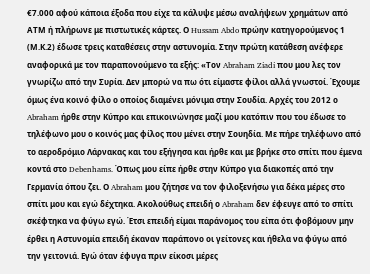€7.000 αφού κάποια έξοδα που είχε τα κάλυψε μέσω αναλήψεων χρημάτων από ΑΤΜ ή πλήρωνε με πιστωτικές κάρτες. Ο Hussam Abdo πρώην κατηγορούμενος 1 (Μ.Κ.2) έδωσε τρεις καταθέσεις στην αστυνομία. Στην πρώτη κατάθεση ανέφερε αναφορικά με τον παραπονούμενο τα εξής: «Τον Abraham Ziadi που μου λες τον γνωρίζω από την Συρία. Δεν μπορώ να πω ότι είμαστε φίλοι αλλά γνωστοί. Έχουμε όμως ένα κοινό φίλο ο οποίος διαμένει μόνιμα στην Σουδία. Αρχές του 2012 ο Abraham ήρθε στην Κύπρο και επικοινώνησε μαζί μου κατόπιν που του έδωσε το τηλέφωνο μου ο κοινός μας φίλος που μένει στην Σουηδία. Με πήρε τηλέφωνο από το αεροδρόμιο Λάρνακας και του εξήγησα και ήρθε και με βρήκε στο σπίτι που έμενα κοντά στο Debenhams. Όπως μου είπε ήρθε στην Κύπρο για διακοπές από την Γερμανία όπου ζει. Ο Abraham μου ζήτησε να τον φιλοξενήσω για δέκα μέρες στο σπίτι μου και εγώ δέχτηκα. Ακολούθως επειδή ο Abraham δεν έφευγε από το σπίτι σκέφτηκα να φύγω εγώ. Έτσι επειδή είμαι παράνομος του είπα ότι φοβόμουν μην έρθει η Αστυνομία επειδή έκαναν παράπονο οι γείτονες και ήθελα να φύγω από την γειτονιά. Εγώ όταν έφυγα πριν είκοσι μέρες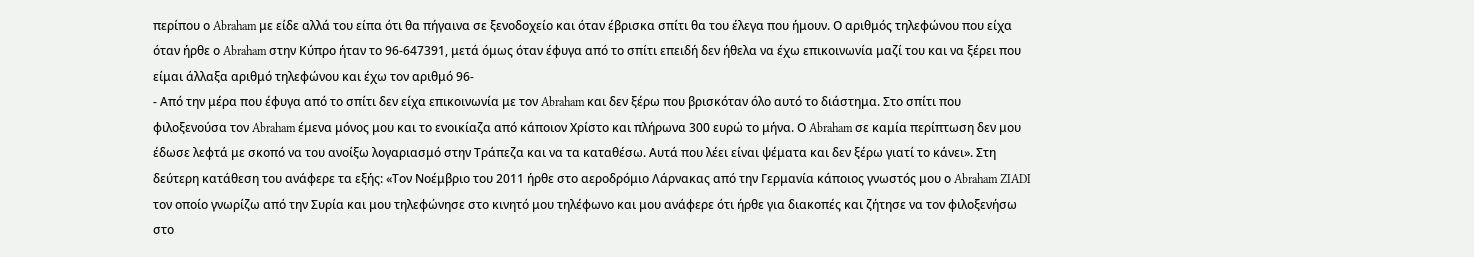περίπου ο Abraham με είδε αλλά του είπα ότι θα πήγαινα σε ξενοδοχείο και όταν έβρισκα σπίτι θα του έλεγα που ήμουν. Ο αριθμός τηλεφώνου που είχα όταν ήρθε ο Abraham στην Κύπρο ήταν το 96-647391, μετά όμως όταν έφυγα από το σπίτι επειδή δεν ήθελα να έχω επικοινωνία μαζί του και να ξέρει που είμαι άλλαξα αριθμό τηλεφώνου και έχω τον αριθμό 96-
- Από την μέρα που έφυγα από το σπίτι δεν είχα επικοινωνία με τον Abraham και δεν ξέρω που βρισκόταν όλο αυτό το διάστημα. Στο σπίτι που φιλοξενούσα τον Abraham έμενα μόνος μου και το ενοικίαζα από κάποιον Χρίστο και πλήρωνα 300 ευρώ το μήνα. Ο Abraham σε καμία περίπτωση δεν μου έδωσε λεφτά με σκοπό να του ανοίξω λογαριασμό στην Τράπεζα και να τα καταθέσω. Αυτά που λέει είναι ψέματα και δεν ξέρω γιατί το κάνει». Στη δεύτερη κατάθεση του ανάφερε τα εξής: «Τον Νοέμβριο του 2011 ήρθε στο αεροδρόμιο Λάρνακας από την Γερμανία κάποιος γνωστός μου ο Abraham ZIADI τον οποίο γνωρίζω από την Συρία και μου τηλεφώνησε στο κινητό μου τηλέφωνο και μου ανάφερε ότι ήρθε για διακοπές και ζήτησε να τον φιλοξενήσω στο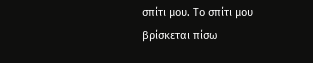σπίτι μου. Το σπίτι μου βρίσκεται πίσω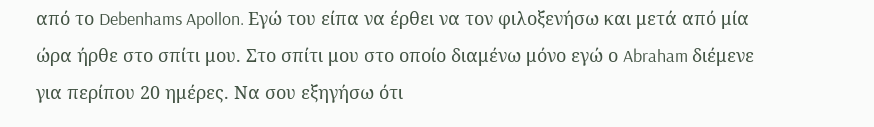από το Debenhams Apollon. Εγώ του είπα να έρθει να τον φιλοξενήσω και μετά από μία ώρα ήρθε στο σπίτι μου. Στο σπίτι μου στο οποίο διαμένω μόνο εγώ ο Abraham διέμενε για περίπου 20 ημέρες. Να σου εξηγήσω ότι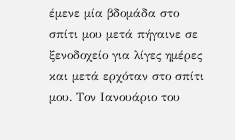έμενε μία βδομάδα στο σπίτι μου μετά πήγαινε σε ξενοδοχείο για λίγες ημέρες και μετά ερχόταν στο σπίτι μου. Τον Ιανουάριο του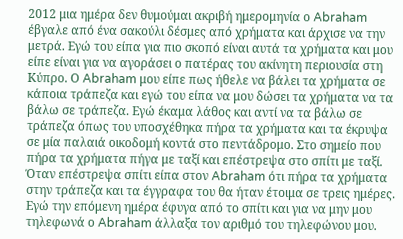2012 μια ημέρα δεν θυμούμαι ακριβή ημερομηνία ο Abraham έβγαλε από ένα σακούλι δέσμες από χρήματα και άρχισε να την μετρά. Εγώ του είπα για πιο σκοπό είναι αυτά τα χρήματα και μου είπε είναι για να αγοράσει ο πατέρας του ακίνητη περιουσία στη Κύπρο. Ο Abraham μου είπε πως ήθελε να βάλει τα χρήματα σε κάποια τράπεζα και εγώ του είπα να μου δώσει τα χρήματα να τα βάλω σε τράπεζα. Εγώ έκαμα λάθος και αντί να τα βάλω σε τράπεζα όπως του υποσχέθηκα πήρα τα χρήματα και τα έκρυψα σε μία παλαιά οικοδομή κοντά στο πεντάδρομο. Στο σημείο που πήρα τα χρήματα πήγα με ταξί και επέστρεψα στο σπίτι με ταξί. Όταν επέστρεψα σπίτι είπα στον Abraham ότι πήρα τα χρήματα στην τράπεζα και τα έγγραφα του θα ήταν έτοιμα σε τρεις ημέρες. Εγώ την επόμενη ημέρα έφυγα από το σπίτι και για να μην μου τηλεφωνά ο Abraham άλλαξα τον αριθμό του τηλεφώνου μου.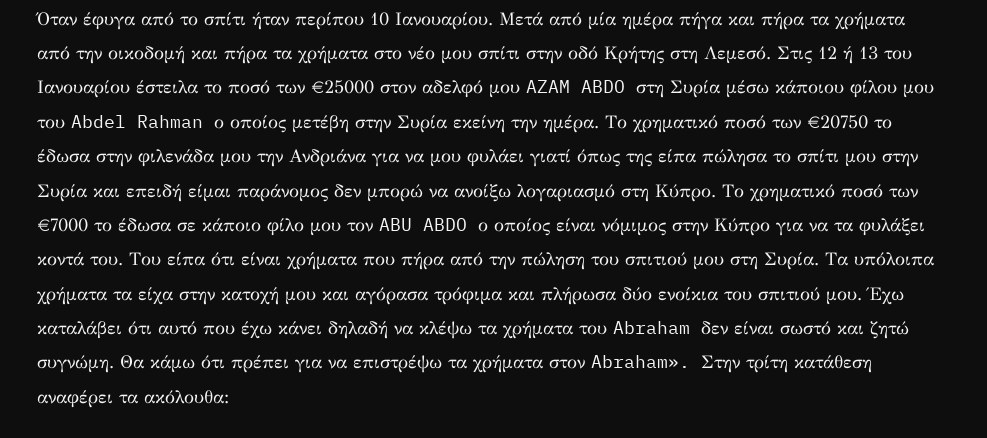Όταν έφυγα από το σπίτι ήταν περίπου 10 Ιανουαρίου. Μετά από μία ημέρα πήγα και πήρα τα χρήματα από την οικοδομή και πήρα τα χρήματα στο νέο μου σπίτι στην οδό Κρήτης στη Λεμεσό. Στις 12 ή 13 του Ιανουαρίου έστειλα το ποσό των €25000 στον αδελφό μου AZAM ABDO στη Συρία μέσω κάποιου φίλου μου του Abdel Rahman ο οποίος μετέβη στην Συρία εκείνη την ημέρα. Το χρηματικό ποσό των €20750 το έδωσα στην φιλενάδα μου την Ανδριάνα για να μου φυλάει γιατί όπως της είπα πώλησα το σπίτι μου στην Συρία και επειδή είμαι παράνομος δεν μπορώ να ανοίξω λογαριασμό στη Κύπρο. Το χρηματικό ποσό των €7000 το έδωσα σε κάποιο φίλο μου τον ABU ABDO ο οποίος είναι νόμιμος στην Κύπρο για να τα φυλάξει κοντά του. Του είπα ότι είναι χρήματα που πήρα από την πώληση του σπιτιού μου στη Συρία. Τα υπόλοιπα χρήματα τα είχα στην κατοχή μου και αγόρασα τρόφιμα και πλήρωσα δύο ενοίκια του σπιτιού μου. Έχω καταλάβει ότι αυτό που έχω κάνει δηλαδή να κλέψω τα χρήματα του Abraham δεν είναι σωστό και ζητώ συγνώμη. Θα κάμω ότι πρέπει για να επιστρέψω τα χρήματα στον Abraham». Στην τρίτη κατάθεση αναφέρει τα ακόλουθα: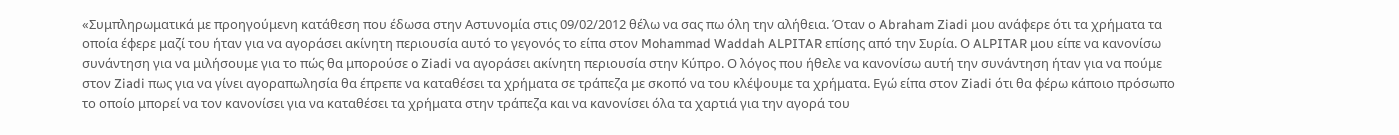«Συμπληρωματικά με προηγούμενη κατάθεση που έδωσα στην Αστυνομία στις 09/02/2012 θέλω να σας πω όλη την αλήθεια. Όταν ο Abraham Ziadi μου ανάφερε ότι τα χρήματα τα οποία έφερε μαζί του ήταν για να αγοράσει ακίνητη περιουσία αυτό το γεγονός το είπα στον Mohammad Waddah ALPITAR επίσης από την Συρία. Ο ALPITAR μου είπε να κανονίσω συνάντηση για να μιλήσουμε για το πώς θα μπορούσε o Ziadi να αγοράσει ακίνητη περιουσία στην Κύπρο. Ο λόγος που ήθελε να κανονίσω αυτή την συνάντηση ήταν για να πούμε στον Ziadi πως για να γίνει αγοραπωλησία θα έπρεπε να καταθέσει τα χρήματα σε τράπεζα με σκοπό να του κλέψουμε τα χρήματα. Εγώ είπα στον Ziadi ότι θα φέρω κάποιο πρόσωπο το οποίο μπορεί να τον κανονίσει για να καταθέσει τα χρήματα στην τράπεζα και να κανονίσει όλα τα χαρτιά για την αγορά του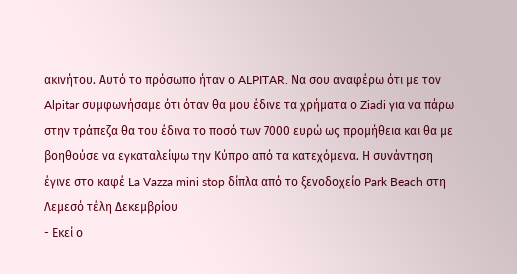ακινήτου. Αυτό το πρόσωπο ήταν ο ALPITAR. Να σου αναφέρω ότι με τον Alpitar συμφωνήσαμε ότι όταν θα μου έδινε τα χρήματα ο Ziadi για να πάρω στην τράπεζα θα του έδινα το ποσό των 7000 ευρώ ως προμήθεια και θα με βοηθούσε να εγκαταλείψω την Κύπρο από τα κατεχόμενα. Η συνάντηση έγινε στο καφέ La Vazza mini stop δίπλα από το ξενοδοχείο Park Beach στη Λεμεσό τέλη Δεκεμβρίου
- Εκεί ο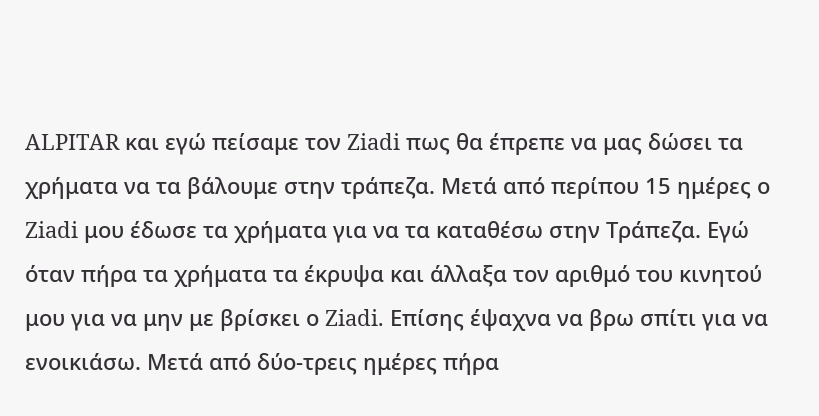ALPITAR και εγώ πείσαμε τον Ziadi πως θα έπρεπε να μας δώσει τα χρήματα να τα βάλουμε στην τράπεζα. Μετά από περίπου 15 ημέρες ο Ziadi μου έδωσε τα χρήματα για να τα καταθέσω στην Τράπεζα. Εγώ όταν πήρα τα χρήματα τα έκρυψα και άλλαξα τον αριθμό του κινητού μου για να μην με βρίσκει ο Ziadi. Επίσης έψαχνα να βρω σπίτι για να ενοικιάσω. Μετά από δύο-τρεις ημέρες πήρα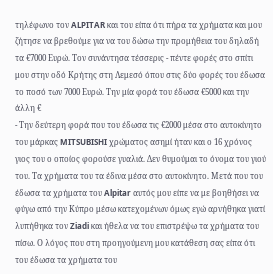τηλέφωνο τον ALPITAR και του είπα ότι πήρα τα χρήματα και μου ζήτησε να βρεθούμε για να του δώσω την προμήθεια του δηλαδή τα €7000 Ευρώ. Τον συνάντησα τέσσερις - πέντε φορές στο σπίτι μου στην οδό Κρήτης στη Λεμεσό όπου στις δύο φορές του έδωσα το ποσό των 7000 Ευρώ. Την μία φορά του έδωσα €5000 και την άλλη €
- Την δεύτερη φορά που του έδωσα τις €2000 μέσα στο αυτοκίνητο του μάρκας MITSUBISHI χρώματος ασημί ήταν και ο 16 χρόνος γιος του ο οποίος φορούσε γυαλιά. Δεν θυμούμαι το όνομα του γιού του. Τα χρήματα του τα έδινα μέσα στο αυτοκίνητο. Μετά που του έδωσα τα χρήματα του Alpitar αυτός μου είπε να με βοηθήσει να φύγω από την Κύπρο μέσω κατεχομένων όμως εγώ αρνήθηκα γιατί λυπήθηκα τον Ziadi και ήθελα να του επιστρέψω τα χρήματα του πίσω. Ο λόγος που στη προηγούμενη μου κατάθεση σας είπα ότι του έδωσα τα χρήματα του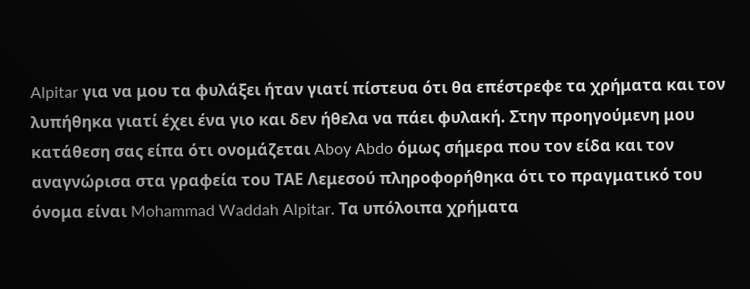Alpitar για να μου τα φυλάξει ήταν γιατί πίστευα ότι θα επέστρεφε τα χρήματα και τον λυπήθηκα γιατί έχει ένα γιο και δεν ήθελα να πάει φυλακή. Στην προηγούμενη μου κατάθεση σας είπα ότι ονομάζεται Aboy Abdo όμως σήμερα που τον είδα και τον αναγνώρισα στα γραφεία του ΤΑΕ Λεμεσού πληροφορήθηκα ότι το πραγματικό του όνομα είναι Mohammad Waddah Alpitar. Τα υπόλοιπα χρήματα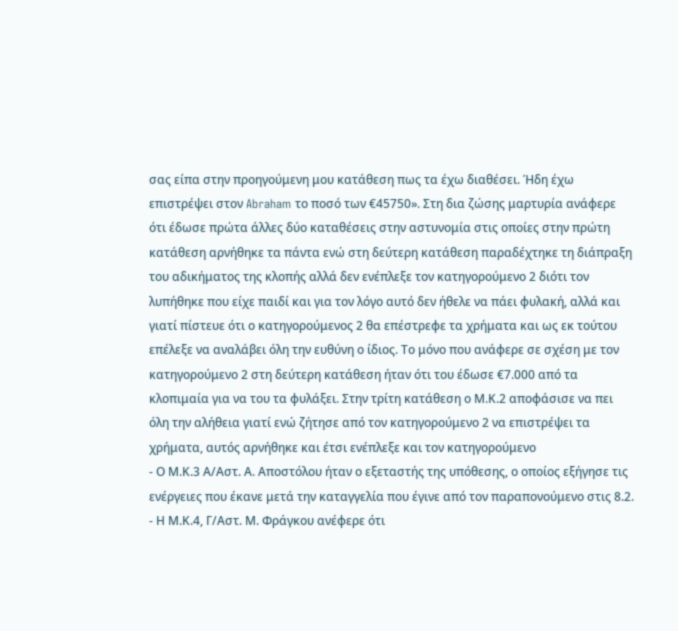σας είπα στην προηγούμενη μου κατάθεση πως τα έχω διαθέσει. Ήδη έχω επιστρέψει στον Abraham το ποσό των €45750». Στη δια ζώσης μαρτυρία ανάφερε ότι έδωσε πρώτα άλλες δύο καταθέσεις στην αστυνομία στις οποίες στην πρώτη κατάθεση αρνήθηκε τα πάντα ενώ στη δεύτερη κατάθεση παραδέχτηκε τη διάπραξη του αδικήματος της κλοπής αλλά δεν ενέπλεξε τον κατηγορούμενο 2 διότι τον λυπήθηκε που είχε παιδί και για τον λόγο αυτό δεν ήθελε να πάει φυλακή, αλλά και γιατί πίστευε ότι ο κατηγορούμενος 2 θα επέστρεφε τα χρήματα και ως εκ τούτου επέλεξε να αναλάβει όλη την ευθύνη ο ίδιος. Το μόνο που ανάφερε σε σχέση με τον κατηγορούμενο 2 στη δεύτερη κατάθεση ήταν ότι του έδωσε €7.000 από τα κλοπιμαία για να του τα φυλάξει. Στην τρίτη κατάθεση ο Μ.Κ.2 αποφάσισε να πει όλη την αλήθεια γιατί ενώ ζήτησε από τον κατηγορούμενο 2 να επιστρέψει τα χρήματα, αυτός αρνήθηκε και έτσι ενέπλεξε και τον κατηγορούμενο
- Ο Μ.Κ.3 Α/Αστ. Α. Αποστόλου ήταν ο εξεταστής της υπόθεσης, ο οποίος εξήγησε τις ενέργειες που έκανε μετά την καταγγελία που έγινε από τον παραπονούμενο στις 8.2.
- Η Μ.Κ.4, Γ/Αστ. Μ. Φράγκου ανέφερε ότι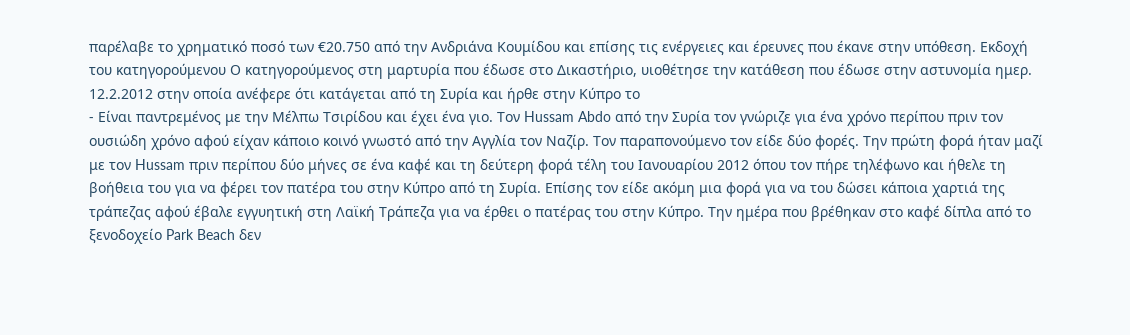παρέλαβε το χρηματικό ποσό των €20.750 από την Ανδριάνα Κουμίδου και επίσης τις ενέργειες και έρευνες που έκανε στην υπόθεση. Εκδοχή του κατηγορούμενου Ο κατηγορούμενος στη μαρτυρία που έδωσε στο Δικαστήριο, υιοθέτησε την κατάθεση που έδωσε στην αστυνομία ημερ. 12.2.2012 στην οποία ανέφερε ότι κατάγεται από τη Συρία και ήρθε στην Κύπρο το
- Είναι παντρεμένος με την Μέλπω Τσιρίδου και έχει ένα γιο. Τον Hussam Abdo από την Συρία τον γνώριζε για ένα χρόνο περίπου πριν τον ουσιώδη χρόνο αφού είχαν κάποιο κοινό γνωστό από την Αγγλία τον Ναζίρ. Τον παραπονούμενο τον είδε δύο φορές. Την πρώτη φορά ήταν μαζί με τον Hussam πριν περίπου δύο μήνες σε ένα καφέ και τη δεύτερη φορά τέλη του Ιανουαρίου 2012 όπου τον πήρε τηλέφωνο και ήθελε τη βοήθεια του για να φέρει τον πατέρα του στην Κύπρο από τη Συρία. Επίσης τον είδε ακόμη μια φορά για να του δώσει κάποια χαρτιά της τράπεζας αφού έβαλε εγγυητική στη Λαϊκή Τράπεζα για να έρθει ο πατέρας του στην Κύπρο. Την ημέρα που βρέθηκαν στο καφέ δίπλα από το ξενοδοχείο Park Beach δεν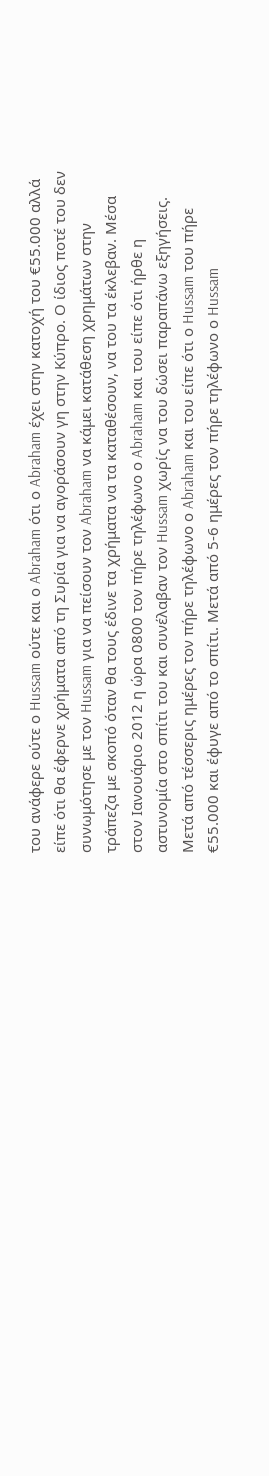του ανάφερε ούτε ο Hussam ούτε και ο Abraham ότι ο Abraham έχει στην κατοχή του €55.000 αλλά είπε ότι θα έφερνε χρήματα από τη Συρία για να αγοράσουν γη στην Κύπρο. Ο ίδιος ποτέ του δεν συνωμότησε με τον Hussam για να πείσουν τον Abraham να κάμει κατάθεση χρημάτων στην τράπεζα με σκοπό όταν θα τους έδινε τα χρήματα να τα καταθέσουν, να του τα έκλεβαν. Μέσα στον Ιανουάριο 2012 η ώρα 0800 τον πήρε τηλέφωνο ο Abraham και του είπε ότι ήρθε η αστυνομία στο σπίτι του και συνέλαβαν τον Hussam χωρίς να του δώσει παραπάνω εξηγήσεις. Μετά από τέσσερις ημέρες τον πήρε τηλέφωνο ο Abraham και του είπε ότι ο Hussam του πήρε €55.000 και έφυγε από το σπίτι. Μετά από 5-6 ημέρες τον πήρε τηλέφωνο ο Hussam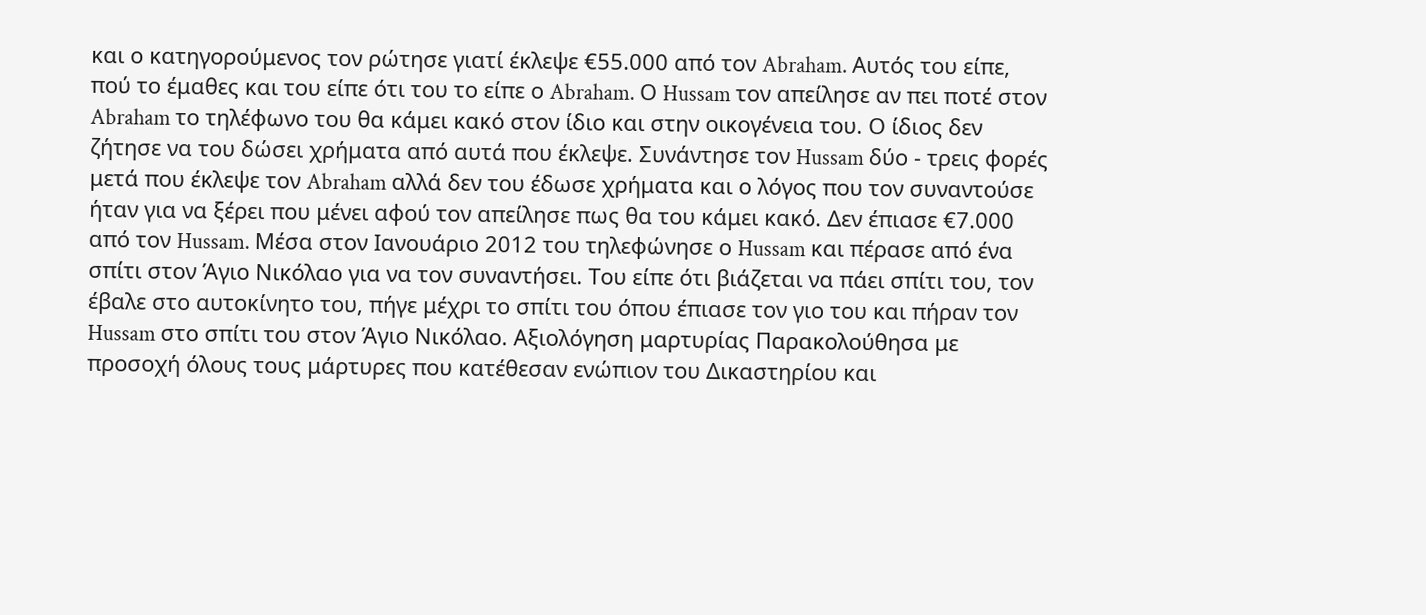και ο κατηγορούμενος τον ρώτησε γιατί έκλεψε €55.000 από τον Abraham. Αυτός του είπε, πού το έμαθες και του είπε ότι του το είπε ο Abraham. Ο Hussam τον απείλησε αν πει ποτέ στον Abraham το τηλέφωνο του θα κάμει κακό στον ίδιο και στην οικογένεια του. Ο ίδιος δεν ζήτησε να του δώσει χρήματα από αυτά που έκλεψε. Συνάντησε τον Hussam δύο - τρεις φορές μετά που έκλεψε τον Abraham αλλά δεν του έδωσε χρήματα και ο λόγος που τον συναντούσε ήταν για να ξέρει που μένει αφού τον απείλησε πως θα του κάμει κακό. Δεν έπιασε €7.000 από τον Hussam. Μέσα στον Ιανουάριο 2012 του τηλεφώνησε ο Hussam και πέρασε από ένα σπίτι στον Άγιο Νικόλαο για να τον συναντήσει. Του είπε ότι βιάζεται να πάει σπίτι του, τον έβαλε στο αυτοκίνητο του, πήγε μέχρι το σπίτι του όπου έπιασε τον γιο του και πήραν τον Hussam στο σπίτι του στον Άγιο Νικόλαο. Aξιολόγηση μαρτυρίας Παρακολούθησα με προσοχή όλους τους μάρτυρες που κατέθεσαν ενώπιον του Δικαστηρίου και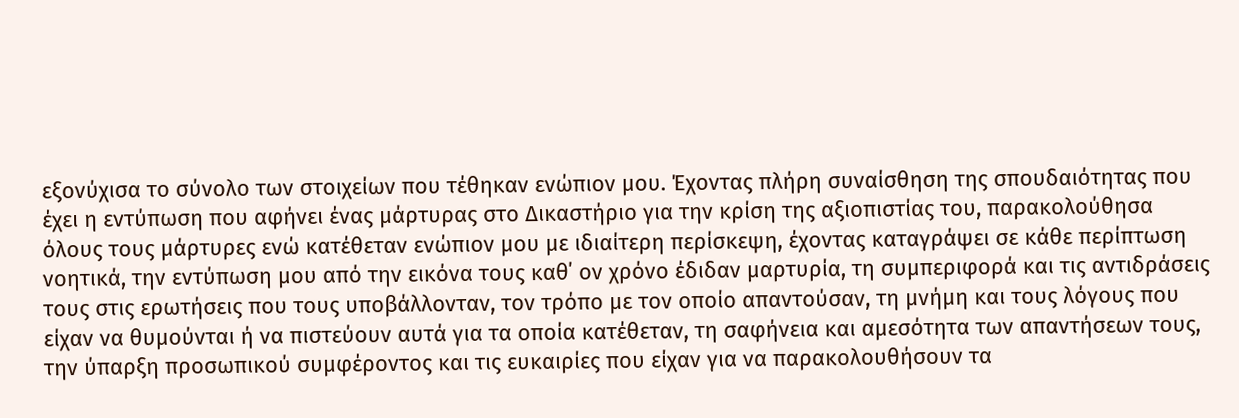εξονύχισα το σύνολο των στοιχείων που τέθηκαν ενώπιον μου. Έχοντας πλήρη συναίσθηση της σπουδαιότητας που έχει η εντύπωση που αφήνει ένας μάρτυρας στο Δικαστήριο για την κρίση της αξιοπιστίας του, παρακολούθησα όλους τους μάρτυρες ενώ κατέθεταν ενώπιον μου με ιδιαίτερη περίσκεψη, έχοντας καταγράψει σε κάθε περίπτωση νοητικά, την εντύπωση μου από την εικόνα τους καθ΄ oν χρόνο έδιδαν μαρτυρία, τη συμπεριφορά και τις αντιδράσεις τους στις ερωτήσεις που τους υποβάλλονταν, τον τρόπο με τον οποίο απαντούσαν, τη μνήμη και τους λόγους που είχαν να θυμούνται ή να πιστεύουν αυτά για τα οποία κατέθεταν, τη σαφήνεια και αμεσότητα των απαντήσεων τους, την ύπαρξη προσωπικού συμφέροντος και τις ευκαιρίες που είχαν για να παρακολουθήσουν τα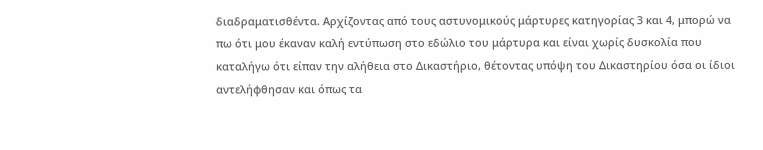διαδραματισθέντα. Αρχίζοντας από τους αστυνομικούς μάρτυρες κατηγορίας 3 και 4, μπορώ να πω ότι μου έκαναν καλή εντύπωση στο εδώλιο του μάρτυρα και είναι χωρίς δυσκολία που καταλήγω ότι είπαν την αλήθεια στο Δικαστήριο, θέτοντας υπόψη του Δικαστηρίου όσα οι ίδιοι αντελήφθησαν και όπως τα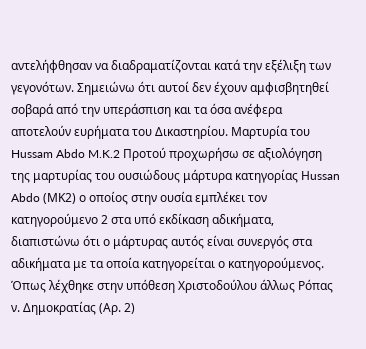αντελήφθησαν να διαδραματίζονται κατά την εξέλιξη των γεγονότων. Σημειώνω ότι αυτοί δεν έχουν αμφισβητηθεί σοβαρά από την υπεράσπιση και τα όσα ανέφερα αποτελούν ευρήματα του Δικαστηρίου. Μαρτυρία του Hussam Abdo M.K.2 Προτού προχωρήσω σε αξιολόγηση της μαρτυρίας του ουσιώδους μάρτυρα κατηγορίας Ηussan Abdo (ΜΚ2) ο οποίος στην ουσία εμπλέκει τον κατηγορούμενο 2 στα υπό εκδίκαση αδικήματα, διαπιστώνω ότι ο μάρτυρας αυτός είναι συνεργός στα αδικήματα με τα οποία κατηγορείται ο κατηγορούμενος. Όπως λέχθηκε στην υπόθεση Χριστοδούλου άλλως Ρόπας ν. Δημοκρατίας (Αρ. 2)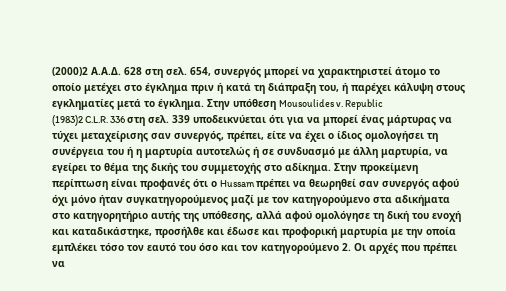(2000)2 Α.Α.Δ. 628 στη σελ. 654, συνεργός μπορεί να χαρακτηριστεί άτομο το οποίο μετέχει στο έγκλημα πριν ή κατά τη διάπραξη του, ή παρέχει κάλυψη στους εγκληματίες μετά το έγκλημα. Στην υπόθεση Mousoulides v. Republic
(1983)2 C.L.R. 336 στη σελ. 339 υποδεικνύεται ότι για να μπορεί ένας μάρτυρας να τύχει μεταχείρισης σαν συνεργός, πρέπει, είτε να έχει ο ίδιος ομολογήσει τη συνέργεια του ή η μαρτυρία αυτοτελώς ή σε συνδυασμό με άλλη μαρτυρία, να εγείρει το θέμα της δικής του συμμετοχής στο αδίκημα. Στην προκείμενη περίπτωση είναι προφανές ότι ο Hussam πρέπει να θεωρηθεί σαν συνεργός αφού όχι μόνο ήταν συγκατηγορούμενος μαζί με τον κατηγορούμενο στα αδικήματα στο κατηγορητήριο αυτής της υπόθεσης, αλλά αφού ομολόγησε τη δική του ενοχή και καταδικάστηκε, προσήλθε και έδωσε και προφορική μαρτυρία με την οποία εμπλέκει τόσο τον εαυτό του όσο και τον κατηγορούμενο 2. Οι αρχές που πρέπει να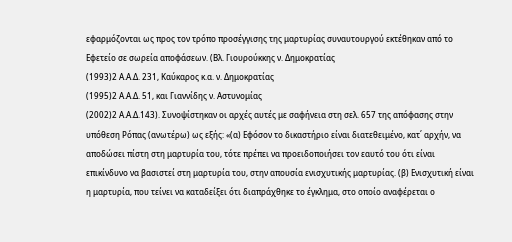εφαρμόζονται ως προς τον τρόπο προσέγγισης της μαρτυρίας συναυτουργού εκτέθηκαν από το Εφετείο σε σωρεία αποφάσεων. (Βλ. Γιουρούκκης ν. Δημοκρατίας
(1993)2 Α.Α.Δ. 231, Καύκαρος κ.α. ν. Δημοκρατίας
(1995)2 Α.Α.Δ. 51, και Γιαννίδης ν. Αστυνομίας
(2002)2 Α.Α.Δ.143). Συνοψίστηκαν οι αρχές αυτές με σαφήνεια στη σελ. 657 της απόφασης στην υπόθεση Ρόπας (ανωτέρω) ως εξής: «(α) Εφόσον το δικαστήριο είναι διατεθειμένο, κατ΄ αρχήν, να αποδώσει πίστη στη μαρτυρία του, τότε πρέπει να προειδοποιήσει τον εαυτό του ότι είναι επικίνδυνο να βασιστεί στη μαρτυρία του, στην απουσία ενισχυτικής μαρτυρίας. (β) Ενισχυτική είναι η μαρτυρία, που τείνει να καταδείξει ότι διαπράχθηκε το έγκλημα, στο οποίο αναφέρεται ο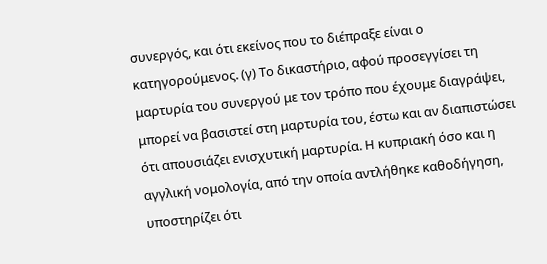συνεργός, και ότι εκείνος που το διέπραξε είναι ο κατηγορούμενος. (γ) Το δικαστήριο, αφού προσεγγίσει τη μαρτυρία του συνεργού με τον τρόπο που έχουμε διαγράψει, μπορεί να βασιστεί στη μαρτυρία του, έστω και αν διαπιστώσει ότι απουσιάζει ενισχυτική μαρτυρία. Η κυπριακή όσο και η αγγλική νομολογία, από την οποία αντλήθηκε καθοδήγηση, υποστηρίζει ότι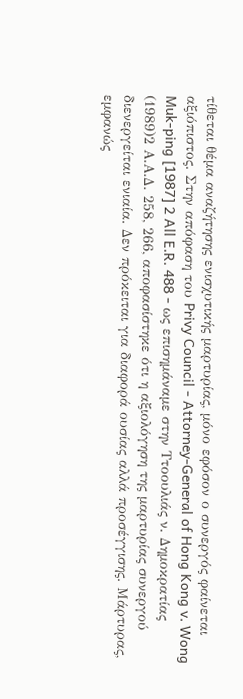τίθεται θέμα αναζήτησης ενισχυτικής μαρτυρίας, μόνο εφόσον ο συνεργός φαίνεται αξιόπιστος. Στην απόφαση του Privy Council - Attorney-General of Hong Kong v. Wong Muk-ping [1987] 2 All E.R. 488 - ως επισημάναμε στην Ττοουλιάς ν. Δημοκρατίας
(1989)2 Α.Α.Δ. 258, 266, αποφασίστηκε ότι η αξιολόγηση της μαρτυρίας συνεργού διενεργείται ενιαία. Δεν πρόκειται για διαφορά ουσίας αλλά προσέγγισης. Μάρτυρας, εμφανώς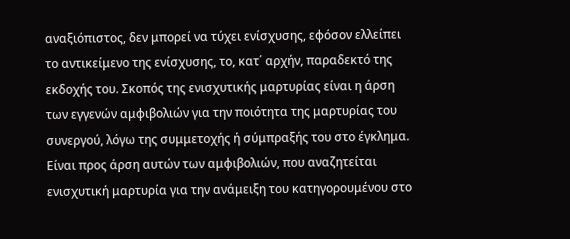αναξιόπιστος, δεν μπορεί να τύχει ενίσχυσης, εφόσον ελλείπει το αντικείμενο της ενίσχυσης, το, κατ΄ αρχήν, παραδεκτό της εκδοχής του. Σκοπός της ενισχυτικής μαρτυρίας είναι η άρση των εγγενών αμφιβολιών για την ποιότητα της μαρτυρίας του συνεργού, λόγω της συμμετοχής ή σύμπραξής του στο έγκλημα. Είναι προς άρση αυτών των αμφιβολιών, που αναζητείται ενισχυτική μαρτυρία για την ανάμειξη του κατηγορουμένου στο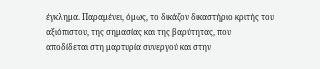έγκλημα. Παραμένει, όμως, το δικάζον δικαστήριο κριτής του αξιόπιστου, της σημασίας και της βαρύτητας, που αποδίδεται στη μαρτυρία συνεργού και στην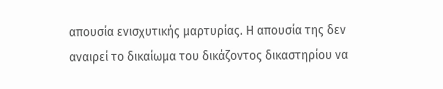απουσία ενισχυτικής μαρτυρίας. Η απουσία της δεν αναιρεί το δικαίωμα του δικάζοντος δικαστηρίου να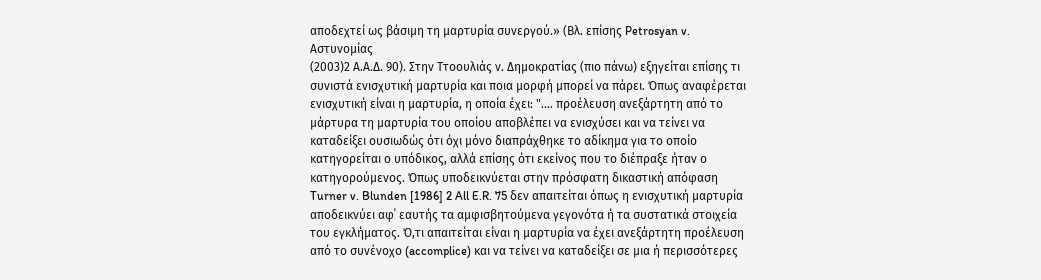αποδεχτεί ως βάσιμη τη μαρτυρία συνεργού.» (Βλ. επίσης Petrosyan v. Αστυνομίας
(2003)2 Α.Α.Δ. 90). Στην Ττοουλιάς ν. Δημοκρατίας (πιο πάνω) εξηγείται επίσης τι συνιστά ενισχυτική μαρτυρία και ποια μορφή μπορεί να πάρει. Όπως αναφέρεται ενισχυτική είναι η μαρτυρία, η οποία έχει: ".... προέλευση ανεξάρτητη από το μάρτυρα τη μαρτυρία του οποίου αποβλέπει να ενισχύσει και να τείνει να καταδείξει ουσιωδώς ότι όχι μόνο διαπράχθηκε το αδίκημα για το οποίο κατηγορείται ο υπόδικος, αλλά επίσης ότι εκείνος που το διέπραξε ήταν ο κατηγορούμενος. Όπως υποδεικνύεται στην πρόσφατη δικαστική απόφαση Turner v. Blunden [1986] 2 All E.R. 75 δεν απαιτείται όπως η ενισχυτική μαρτυρία αποδεικνύει αφ΄ εαυτής τα αμφισβητούμενα γεγονότα ή τα συστατικά στοιχεία του εγκλήματος. Ό,τι απαιτείται είναι η μαρτυρία να έχει ανεξάρτητη προέλευση από το συνένοχο (accomplice) και να τείνει να καταδείξει σε μια ή περισσότερες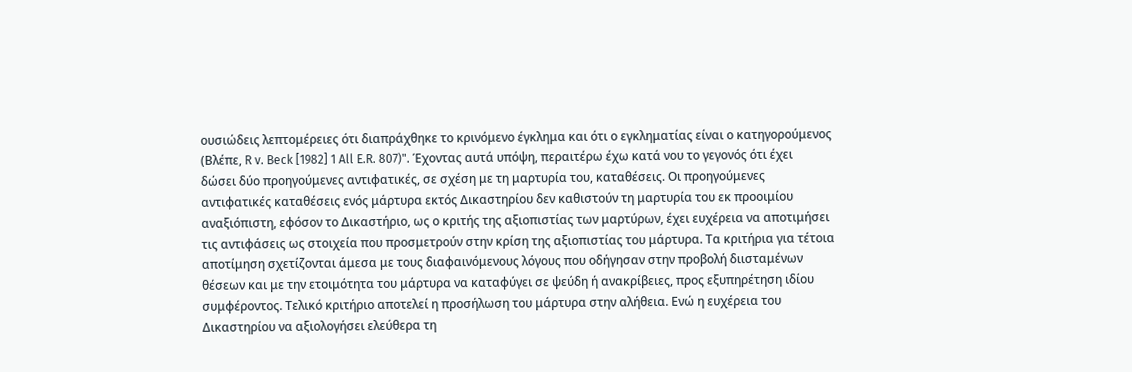ουσιώδεις λεπτομέρειες ότι διαπράχθηκε το κρινόμενο έγκλημα και ότι ο εγκληματίας είναι ο κατηγορούμενος (Βλέπε, R v. Beck [1982] 1 All E.R. 807)". Έχοντας αυτά υπόψη, περαιτέρω έχω κατά νου το γεγονός ότι έχει δώσει δύο προηγούμενες αντιφατικές, σε σχέση με τη μαρτυρία του, καταθέσεις. Οι προηγούμενες αντιφατικές καταθέσεις ενός μάρτυρα εκτός Δικαστηρίου δεν καθιστούν τη μαρτυρία του εκ προοιμίου αναξιόπιστη, εφόσον το Δικαστήριο, ως ο κριτής της αξιοπιστίας των μαρτύρων, έχει ευχέρεια να αποτιμήσει τις αντιφάσεις ως στοιχεία που προσμετρούν στην κρίση της αξιοπιστίας του μάρτυρα. Τα κριτήρια για τέτοια αποτίμηση σχετίζονται άμεσα με τους διαφαινόμενους λόγους που οδήγησαν στην προβολή διισταμένων θέσεων και με την ετοιμότητα του μάρτυρα να καταφύγει σε ψεύδη ή ανακρίβειες, προς εξυπηρέτηση ιδίου συμφέροντος. Τελικό κριτήριο αποτελεί η προσήλωση του μάρτυρα στην αλήθεια. Ενώ η ευχέρεια του Δικαστηρίου να αξιολογήσει ελεύθερα τη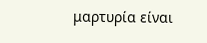μαρτυρία είναι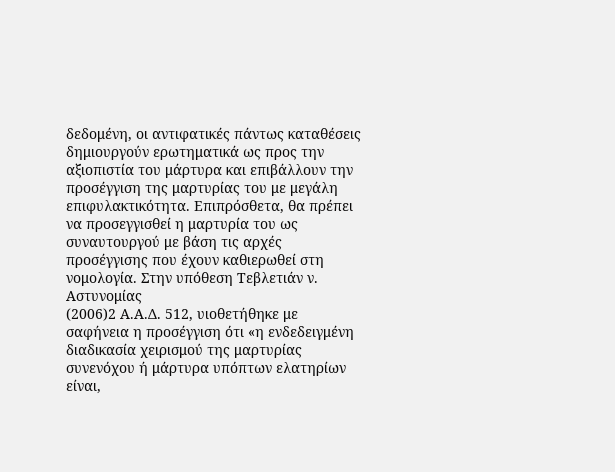δεδομένη, οι αντιφατικές πάντως καταθέσεις δημιουργούν ερωτηματικά ως προς την αξιοπιστία του μάρτυρα και επιβάλλουν την προσέγγιση της μαρτυρίας του με μεγάλη επιφυλακτικότητα. Επιπρόσθετα, θα πρέπει να προσεγγισθεί η μαρτυρία του ως συναυτουργού με βάση τις αρχές προσέγγισης που έχουν καθιερωθεί στη νομολογία. Στην υπόθεση Τεβλετιάν ν. Αστυνομίας
(2006)2 Α.Α.Δ. 512, υιοθετήθηκε με σαφήνεια η προσέγγιση ότι «η ενδεδειγμένη διαδικασία χειρισμού της μαρτυρίας συνενόχου ή μάρτυρα υπόπτων ελατηρίων είναι,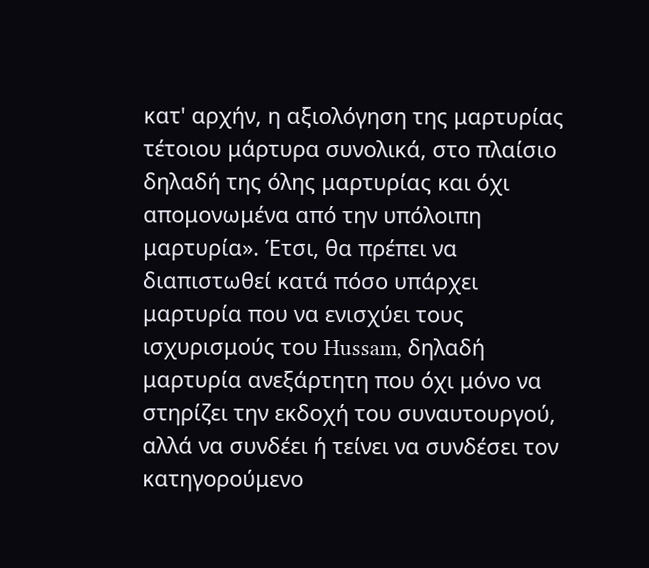κατ' αρχήν, η αξιολόγηση της μαρτυρίας τέτοιου μάρτυρα συνολικά, στο πλαίσιο δηλαδή της όλης μαρτυρίας και όχι απομονωμένα από την υπόλοιπη μαρτυρία». Έτσι, θα πρέπει να διαπιστωθεί κατά πόσο υπάρχει μαρτυρία που να ενισχύει τους ισχυρισμούς του Hussam, δηλαδή μαρτυρία ανεξάρτητη που όχι μόνο να στηρίζει την εκδοχή του συναυτουργού, αλλά να συνδέει ή τείνει να συνδέσει τον κατηγορούμενο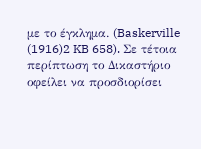με το έγκλημα. (Baskerville
(1916)2 KB 658). Σε τέτοια περίπτωση το Δικαστήριο οφείλει να προσδιορίσει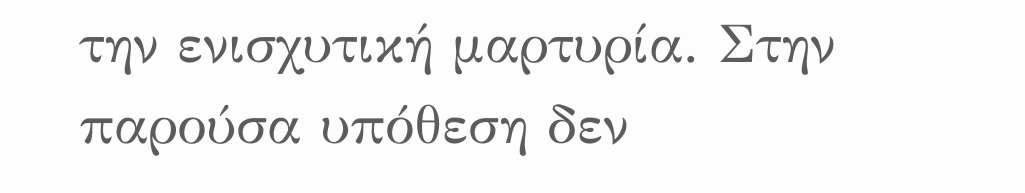την ενισχυτική μαρτυρία. Στην παρούσα υπόθεση δεν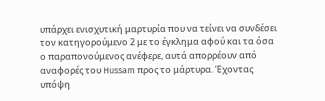υπάρχει ενισχυτική μαρτυρία που να τείνει να συνδέσει τον κατηγορούμενο 2 με το έγκλημα αφού και τα όσα ο παραπονούμενος ανέφερε, αυτά απορρέουν από αναφορές του Hussam προς το μάρτυρα. Έχοντας υπόψη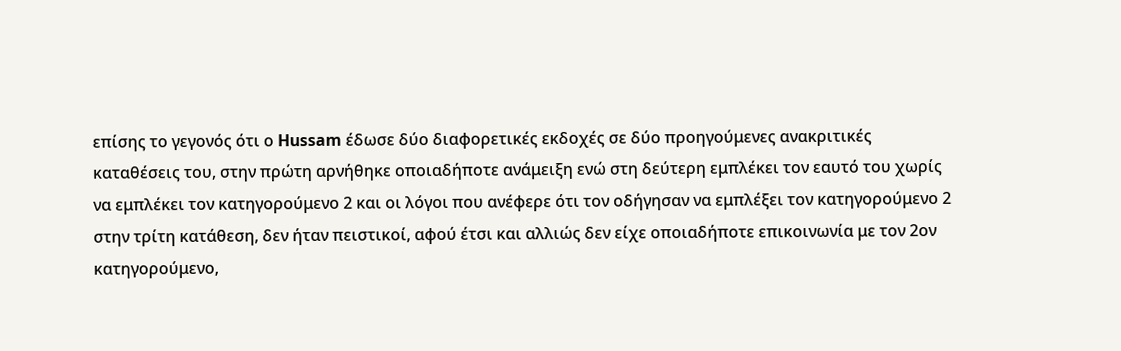επίσης το γεγονός ότι ο Hussam έδωσε δύο διαφορετικές εκδοχές σε δύο προηγούμενες ανακριτικές καταθέσεις του, στην πρώτη αρνήθηκε οποιαδήποτε ανάμειξη ενώ στη δεύτερη εμπλέκει τον εαυτό του χωρίς να εμπλέκει τον κατηγορούμενο 2 και οι λόγοι που ανέφερε ότι τον οδήγησαν να εμπλέξει τον κατηγορούμενο 2 στην τρίτη κατάθεση, δεν ήταν πειστικοί, αφού έτσι και αλλιώς δεν είχε οποιαδήποτε επικοινωνία με τον 2ον κατηγορούμενο,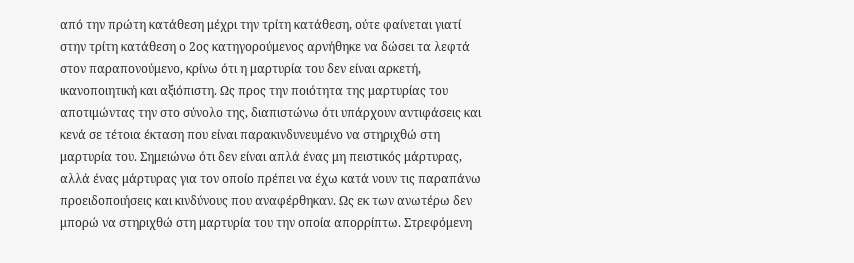από την πρώτη κατάθεση μέχρι την τρίτη κατάθεση, ούτε φαίνεται γιατί στην τρίτη κατάθεση ο 2ος κατηγορούμενος αρνήθηκε να δώσει τα λεφτά στον παραπονούμενο, κρίνω ότι η μαρτυρία του δεν είναι αρκετή, ικανοποιητική και αξιόπιστη. Ως προς την ποιότητα της μαρτυρίας του αποτιμώντας την στο σύνολο της, διαπιστώνω ότι υπάρχουν αντιφάσεις και κενά σε τέτοια έκταση που είναι παρακινδυνευμένο να στηριχθώ στη μαρτυρία του. Σημειώνω ότι δεν είναι απλά ένας μη πειστικός μάρτυρας, αλλά ένας μάρτυρας για τον οποίο πρέπει να έχω κατά νουν τις παραπάνω προειδοποιήσεις και κινδύνους που αναφέρθηκαν. Ως εκ των ανωτέρω δεν μπορώ να στηριχθώ στη μαρτυρία του την οποία απορρίπτω. Στρεφόμενη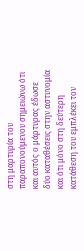στη μαρτυρία του παραπονούμενου σημειώνω ότι και αυτός ο μάρτυρας έδωσε δύο καταθέσεις στην αστυνομία και ότι μόνο στη δεύτερη κατάθεση του εμπλέκει τον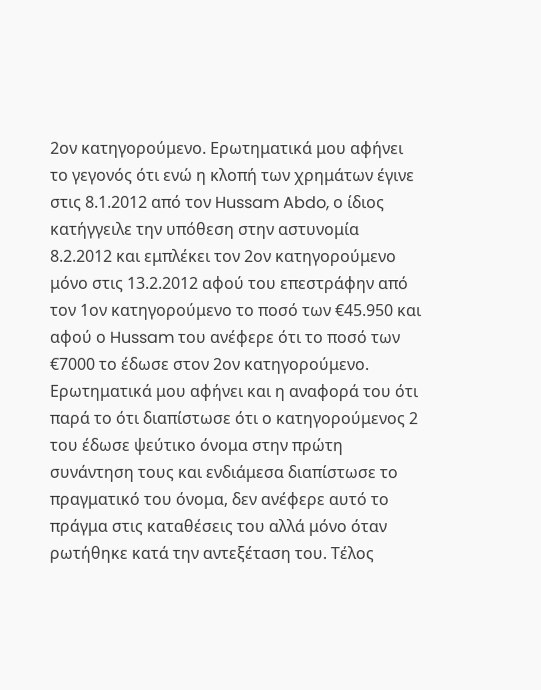2ον κατηγορούμενο. Ερωτηματικά μου αφήνει το γεγονός ότι ενώ η κλοπή των χρημάτων έγινε στις 8.1.2012 από τον Hussam Abdo, ο ίδιος κατήγγειλε την υπόθεση στην αστυνομία 8.2.2012 και εμπλέκει τον 2ον κατηγορούμενο μόνο στις 13.2.2012 αφού του επεστράφην από τον 1ον κατηγορούμενο το ποσό των €45.950 και αφού ο Hussam του ανέφερε ότι το ποσό των €7000 το έδωσε στον 2ον κατηγορούμενο. Ερωτηματικά μου αφήνει και η αναφορά του ότι παρά το ότι διαπίστωσε ότι ο κατηγορούμενος 2 του έδωσε ψεύτικο όνομα στην πρώτη συνάντηση τους και ενδιάμεσα διαπίστωσε το πραγματικό του όνομα, δεν ανέφερε αυτό το πράγμα στις καταθέσεις του αλλά μόνο όταν ρωτήθηκε κατά την αντεξέταση του. Τέλος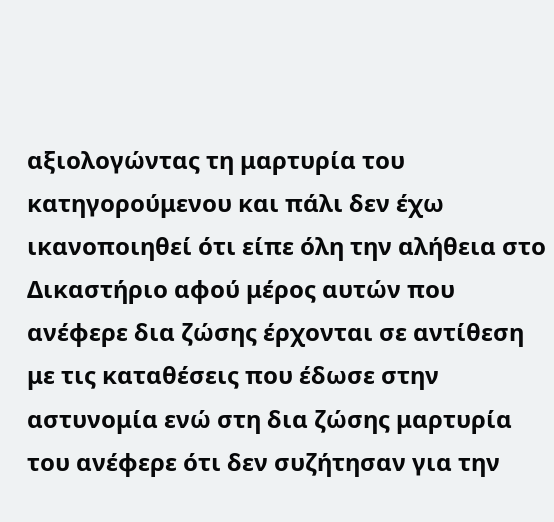αξιολογώντας τη μαρτυρία του κατηγορούμενου και πάλι δεν έχω ικανοποιηθεί ότι είπε όλη την αλήθεια στο Δικαστήριο αφού μέρος αυτών που ανέφερε δια ζώσης έρχονται σε αντίθεση με τις καταθέσεις που έδωσε στην αστυνομία ενώ στη δια ζώσης μαρτυρία του ανέφερε ότι δεν συζήτησαν για την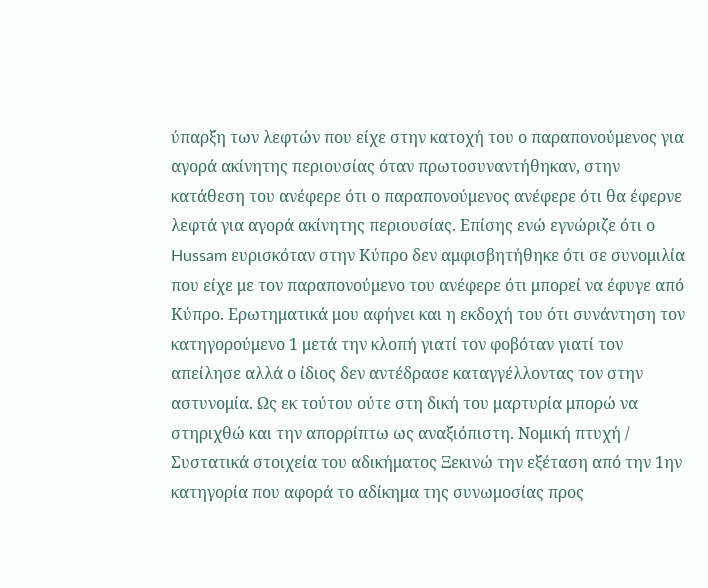ύπαρξη των λεφτών που είχε στην κατοχή του ο παραπονούμενος για αγορά ακίνητης περιουσίας όταν πρωτοσυναντήθηκαν, στην κατάθεση του ανέφερε ότι ο παραπονούμενος ανέφερε ότι θα έφερνε λεφτά για αγορά ακίνητης περιουσίας. Επίσης ενώ εγνώριζε ότι ο Hussam ευρισκόταν στην Κύπρο δεν αμφισβητήθηκε ότι σε συνομιλία που είχε με τον παραπονούμενο του ανέφερε ότι μπορεί να έφυγε από Κύπρο. Ερωτηματικά μου αφήνει και η εκδοχή του ότι συνάντηση τον κατηγορούμενο 1 μετά την κλοπή γιατί τον φοβόταν γιατί τον απείλησε αλλά ο ίδιος δεν αντέδρασε καταγγέλλοντας τον στην αστυνομία. Ως εκ τούτου ούτε στη δική του μαρτυρία μπορώ να στηριχθώ και την απορρίπτω ως αναξιόπιστη. Νομική πτυχή / Συστατικά στοιχεία του αδικήματος Ξεκινώ την εξέταση από την 1ην κατηγορία που αφορά το αδίκημα της συνωμοσίας προς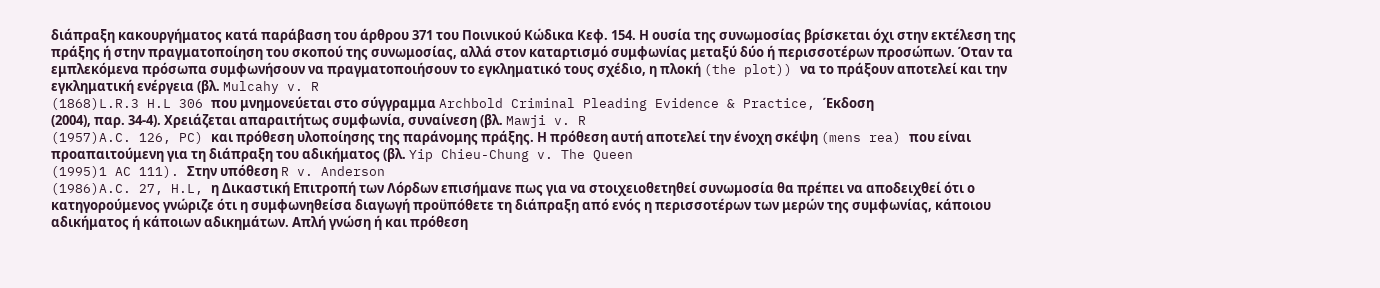διάπραξη κακουργήματος κατά παράβαση του άρθρου 371 του Ποινικού Κώδικα Κεφ. 154. Η ουσία της συνωμοσίας βρίσκεται όχι στην εκτέλεση της πράξης ή στην πραγματοποίηση του σκοπού της συνωμοσίας, αλλά στον καταρτισμό συμφωνίας μεταξύ δύο ή περισσοτέρων προσώπων. Όταν τα εμπλεκόμενα πρόσωπα συμφωνήσουν να πραγματοποιήσουν το εγκληματικό τους σχέδιο, η πλοκή (the plot)) να το πράξουν αποτελεί και την εγκληματική ενέργεια (βλ. Mulcahy v. R
(1868)L.R.3 H.L 306 που μνημονεύεται στο σύγγραμμα Archbold Criminal Pleading Evidence & Practice, Έκδοση
(2004), παρ. 34-4). Χρειάζεται απαραιτήτως συμφωνία, συναίνεση (βλ. Mawji v. R
(1957)A.C. 126, PC) και πρόθεση υλοποίησης της παράνομης πράξης. Η πρόθεση αυτή αποτελεί την ένοχη σκέψη (mens rea) που είναι προαπαιτούμενη για τη διάπραξη του αδικήματος (βλ. Yip Chieu-Chung v. The Queen
(1995)1 AC 111). Στην υπόθεση R v. Anderson
(1986)A.C. 27, H.L, η Δικαστική Επιτροπή των Λόρδων επισήμανε πως για να στοιχειοθετηθεί συνωμοσία θα πρέπει να αποδειχθεί ότι ο κατηγορούμενος γνώριζε ότι η συμφωνηθείσα διαγωγή προϋπόθετε τη διάπραξη από ενός η περισσοτέρων των μερών της συμφωνίας, κάποιου αδικήματος ή κάποιων αδικημάτων. Απλή γνώση ή και πρόθεση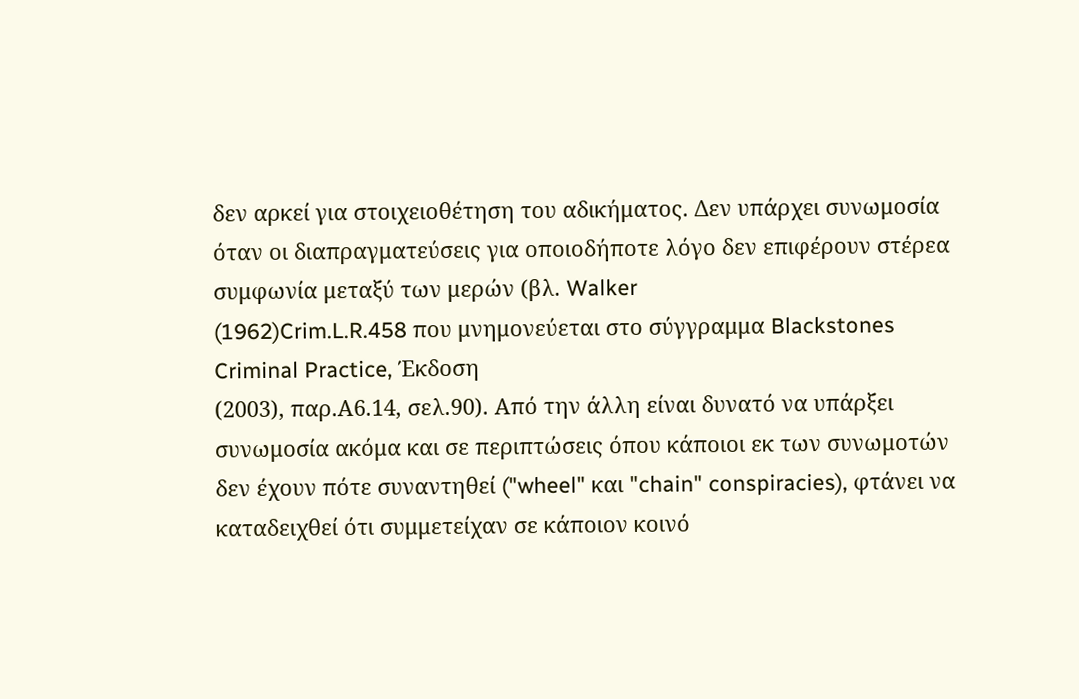δεν αρκεί για στοιχειοθέτηση του αδικήματος. Δεν υπάρχει συνωμοσία όταν οι διαπραγματεύσεις για οποιοδήποτε λόγο δεν επιφέρουν στέρεα συμφωνία μεταξύ των μερών (βλ. Walker
(1962)Crim.L.R.458 που μνημονεύεται στο σύγγραμμα Blackstones Criminal Practice, Έκδοση
(2003), παρ.Α6.14, σελ.90). Από την άλλη είναι δυνατό να υπάρξει συνωμοσία ακόμα και σε περιπτώσεις όπου κάποιοι εκ των συνωμοτών δεν έχουν πότε συναντηθεί ("wheel" και "chain" conspiracies), φτάνει να καταδειχθεί ότι συμμετείχαν σε κάποιον κοινό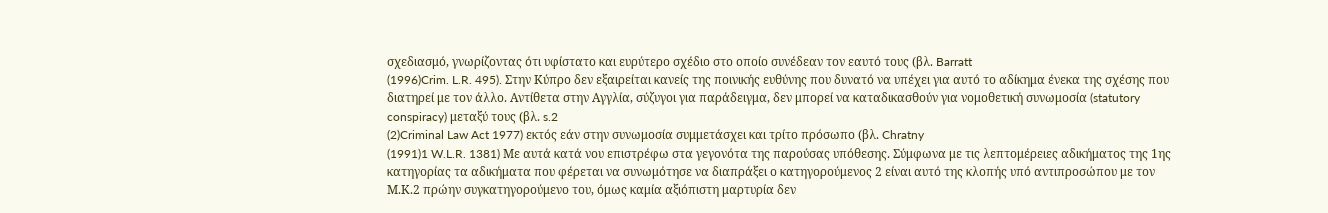σχεδιασμό, γνωρίζοντας ότι υφίστατο και ευρύτερο σχέδιο στο οποίο συνέδεαν τον εαυτό τους (βλ. Barratt
(1996)Crim. L.R. 495). Στην Κύπρο δεν εξαιρείται κανείς της ποινικής ευθύνης που δυνατό να υπέχει για αυτό το αδίκημα ένεκα της σχέσης που διατηρεί με τον άλλο. Αντίθετα στην Αγγλία, σύζυγοι για παράδειγμα, δεν μπορεί να καταδικασθούν για νομοθετική συνωμοσία (statutory conspiracy) μεταξύ τους (βλ. s.2
(2)Criminal Law Act 1977) εκτός εάν στην συνωμοσία συμμετάσχει και τρίτο πρόσωπο (βλ. Chratny
(1991)1 W.L.R. 1381) Με αυτά κατά νου επιστρέφω στα γεγονότα της παρούσας υπόθεσης. Σύμφωνα με τις λεπτομέρειες αδικήματος της 1ης κατηγορίας τα αδικήματα που φέρεται να συνωμότησε να διαπράξει ο κατηγορούμενος 2 είναι αυτό της κλοπής υπό αντιπροσώπου με τον Μ.Κ.2 πρώην συγκατηγορούμενο του, όμως καμία αξιόπιστη μαρτυρία δεν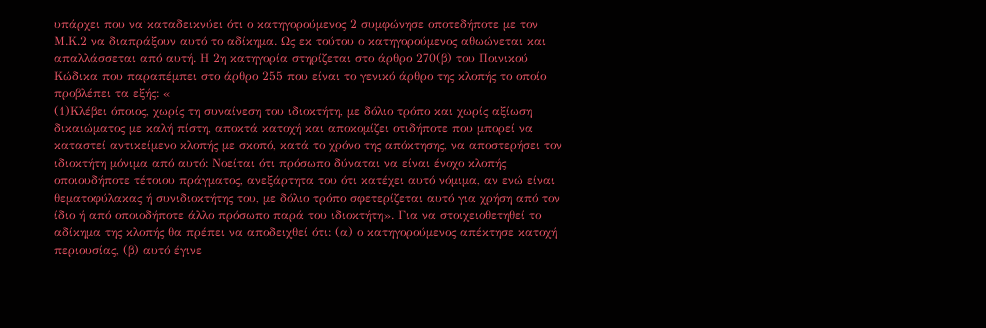υπάρχει που να καταδεικνύει ότι ο κατηγορούμενος 2 συμφώνησε οποτεδήποτε με τον Μ.Κ.2 να διαπράξουν αυτό το αδίκημα. Ως εκ τούτου ο κατηγορούμενος αθωώνεται και απαλλάσσεται από αυτή. Η 2η κατηγορία στηρίζεται στο άρθρο 270(β) του Ποινικού Κώδικα που παραπέμπει στο άρθρο 255 που είναι το γενικό άρθρο της κλοπής το οποίο προβλέπει τα εξής: «
(1)Κλέβει όποιος, χωρίς τη συναίνεση του ιδιοκτήτη, με δόλιο τρόπο και χωρίς αξίωση δικαιώματος με καλή πίστη, αποκτά κατοχή και αποκομίζει οτιδήποτε που μπορεί να καταστεί αντικείμενο κλοπής με σκοπό, κατά το χρόνο της απόκτησης, να αποστερήσει τον ιδιοκτήτη μόνιμα από αυτό: Νοείται ότι πρόσωπο δύναται να είναι ένοχο κλοπής οποιουδήποτε τέτοιου πράγματος, ανεξάρτητα του ότι κατέχει αυτό νόμιμα, αν ενώ είναι θεματοφύλακας ή συνιδιοκτήτης του, με δόλιο τρόπο σφετερίζεται αυτό για χρήση από τον ίδιο ή από οποιοδήποτε άλλο πρόσωπο παρά του ιδιοκτήτη». Για να στοιχειοθετηθεί το αδίκημα της κλοπής θα πρέπει να αποδειχθεί ότι: (α) ο κατηγορούμενος απέκτησε κατοχή περιουσίας, (β) αυτό έγινε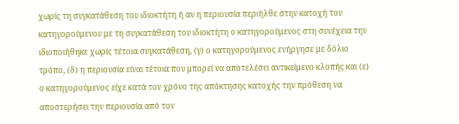χωρίς τη συγκατάθεση του ιδιοκτήτη ή αν η περιουσία περιήλθε στην κατοχή του κατηγορούμενου με τη συγκατάθεση του ιδιοκτήτη ο κατηγορούμενος στη συνέχεια την ιδιοποιήθηκε χωρίς τέτοια συγκατάθεση, (γ) ο κατηγορούμενος ενήργησε με δόλιο τρόπο, (δ) η περιουσία είναι τέτοια που μπορεί να αποτελέσει αντικείμενο κλοπής και (ε) ο κατηγορούμενος είχε κατά τον χρόνο της απόκτησης κατοχής την πρόθεση να αποστερήσει την περιουσία από τον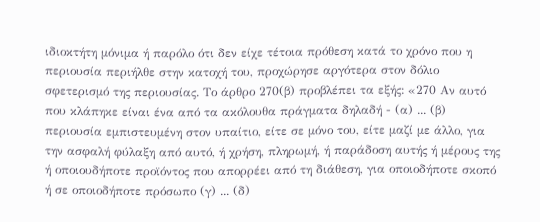ιδιοκτήτη μόνιμα ή παρόλο ότι δεν είχε τέτοια πρόθεση κατά το χρόνο που η περιουσία περιήλθε στην κατοχή του, προχώρησε αργότερα στον δόλιο σφετερισμό της περιουσίας. Το άρθρο 270(β) προβλέπει τα εξής: «270 Αν αυτό που κλάπηκε είναι ένα από τα ακόλουθα πράγματα δηλαδή - (α) ... (β) περιουσία εμπιστευμένη στον υπαίτιο, είτε σε μόνο του, είτε μαζί με άλλο, για την ασφαλή φύλαξη από αυτό, ή χρήση, πληρωμή, ή παράδοση αυτής ή μέρους της ή οποιουδήποτε προϊόντος που απορρέει από τη διάθεση, για οποιοδήποτε σκοπό ή σε οποιοδήποτε πρόσωπο (γ) ... (δ)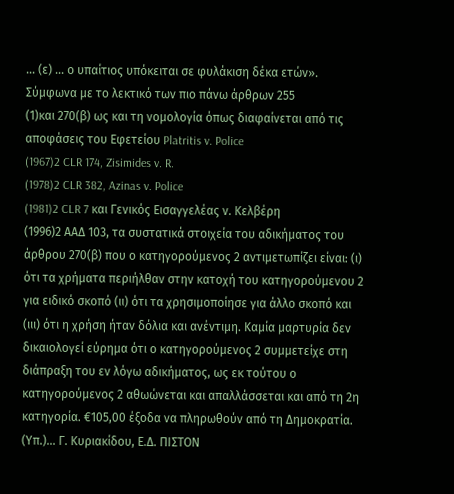... (ε) ... ο υπαίτιος υπόκειται σε φυλάκιση δέκα ετών». Σύμφωνα με το λεκτικό των πιο πάνω άρθρων 255
(1)και 270(β) ως και τη νομολογία όπως διαφαίνεται από τις αποφάσεις του Εφετείου Platritis v. Police
(1967)2 CLR 174, Zisimides v. R.
(1978)2 CLR 382, Azinas v. Police
(1981)2 CLR 7 και Γενικός Εισαγγελέας ν. Κελβέρη
(1996)2 ΑΑΔ 103, τα συστατικά στοιχεία του αδικήματος του άρθρου 270(β) που ο κατηγορούμενος 2 αντιμετωπίζει είναι: (ι) ότι τα χρήματα περιήλθαν στην κατοχή του κατηγορούμενου 2 για ειδικό σκοπό (ιι) ότι τα χρησιμοποίησε για άλλο σκοπό και (ιιι) ότι η χρήση ήταν δόλια και ανέντιμη. Καμία μαρτυρία δεν δικαιολογεί εύρημα ότι ο κατηγορούμενος 2 συμμετείχε στη διάπραξη του εν λόγω αδικήματος, ως εκ τούτου ο κατηγορούμενος 2 αθωώνεται και απαλλάσσεται και από τη 2η κατηγορία. €105,00 έξοδα να πληρωθούν από τη Δημοκρατία. (Υπ.)... Γ. Κυριακίδου, Ε.Δ. ΠΙΣΤΟΝ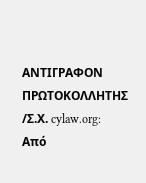ΑΝΤΙΓΡΑΦΟΝ ΠΡΩΤΟΚΟΛΛΗΤΗΣ /Σ.Χ. cylaw.org: Από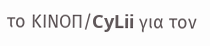το ΚΙΝOΠ/CyLii για τον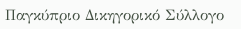Παγκύπριο Δικηγορικό Σύλλογο